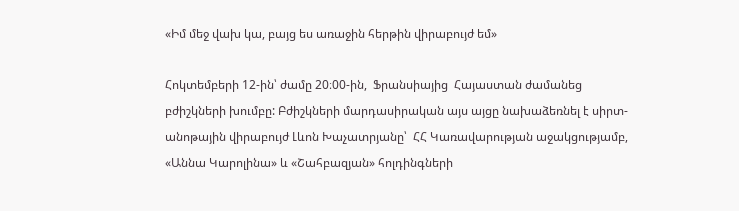«Իմ մեջ վախ կա, բայց ես առաջին հերթին վիրաբույժ եմ»

Հոկտեմբերի 12-ին՝ ժամը 20։00-ին,  Ֆրանսիայից  Հայաստան ժամանեց բժիշկների խումբը: Բժիշկների մարդասիրական այս այցը նախաձեռնել է սիրտ-անոթային վիրաբույժ Լևոն Խաչատրյանը՝  ՀՀ Կառավարության աջակցությամբ, «Աննա Կարոլինա» և «Շահբազյան» հոլդինգների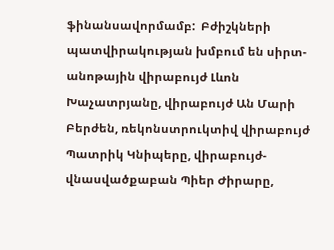ֆինանսավորմամբ:  Բժիշկների պատվիրակության խմբում են սիրտ-անոթային վիրաբույժ Լևոն Խաչատրյանը, վիրաբույժ Ան Մարի Բերժեն, ռեկոնստրուկտիվ վիրաբույժ Պատրիկ Կնիպերը, վիրաբույժ-վնասվածքաբան Պիեր Ժիրարը,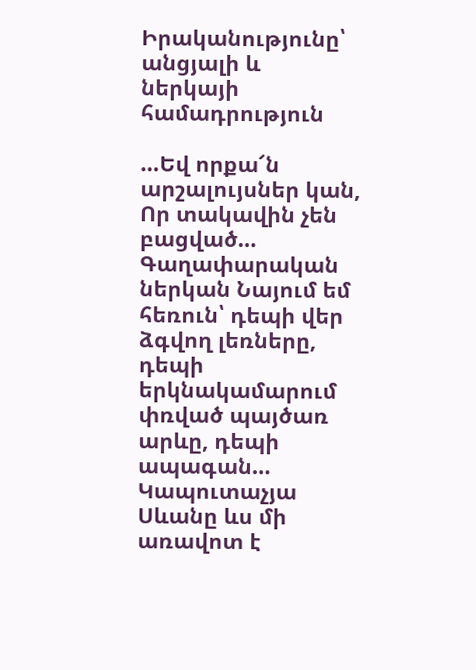Իրականությունը՝ անցյալի և ներկայի համադրություն

…Եվ որքա՜ն արշալույսներ կան, Որ տակավին չեն բացված… Գաղափարական ներկան Նայում եմ հեռուն՝ դեպի վեր ձգվող լեռները, դեպի երկնակամարում փռված պայծառ արևը, դեպի ապագան… Կապուտաչյա Սևանը ևս մի առավոտ է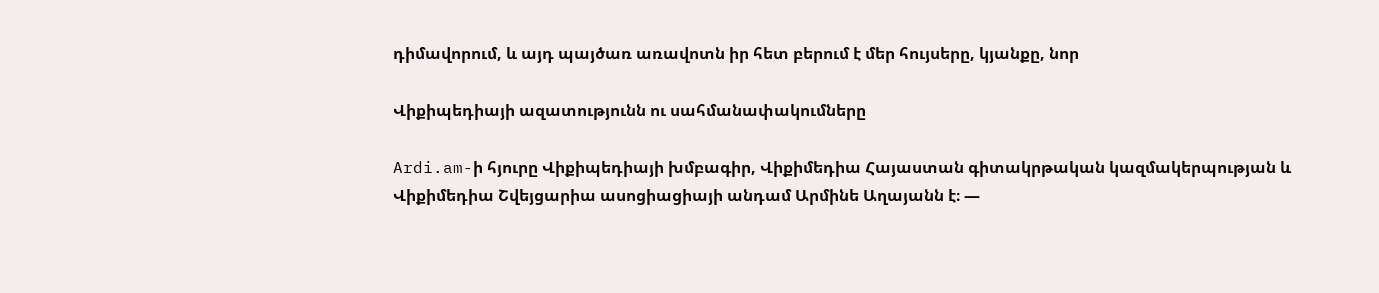դիմավորում, և այդ պայծառ առավոտն իր հետ բերում է մեր հույսերը, կյանքը, նոր

Վիքիպեդիայի ազատությունն ու սահմանափակումները

Ardi.am-ի հյուրը Վիքիպեդիայի խմբագիր, Վիքիմեդիա Հայաստան գիտակրթական կազմակերպության և Վիքիմեդիա Շվեյցարիա ասոցիացիայի անդամ Արմինե Աղայանն է։ —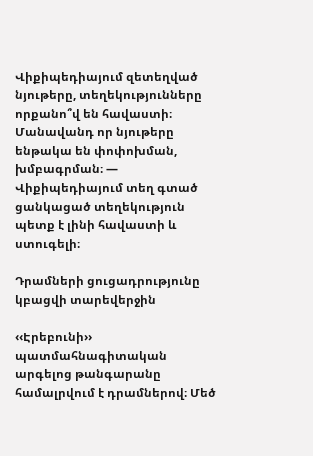Վիքիպեդիայում զետեղված նյութերը, տեղեկությունները որքանո՞վ են հավաստի։ Մանավանդ որ նյութերը ենթակա են փոփոխման, խմբագրման։ — Վիքիպեդիայում տեղ գտած ցանկացած տեղեկություն պետք է լինի հավաստի և ստուգելի։

Դրամների ցուցադրությունը կբացվի տարեվերջին

‹‹Էրեբունի›› պատմահնագիտական արգելոց թանգարանը համալրվում է դրամներով։ Մեծ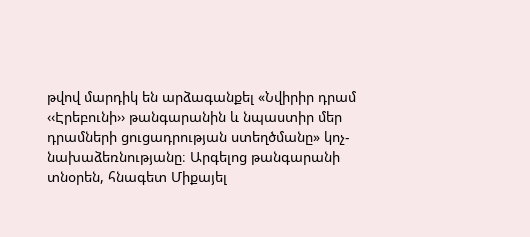թվով մարդիկ են արձագանքել «Նվիրիր դրամ ‹‹Էրեբունի›› թանգարանին և նպաստիր մեր դրամների ցուցադրության ստեղծմանը» կոչ-նախաձեռնությանը։ Արգելոց թանգարանի տնօրեն, հնագետ Միքայել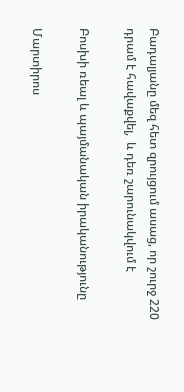Բադալյանը մեզ հետ զրույցում ասաց, որ շուրջ 220 դրամ է հավաքվել,  և դեռ շարունակվում է

Բոսխի ռեալ և պայմանական իրականությունը

Մարտիրոս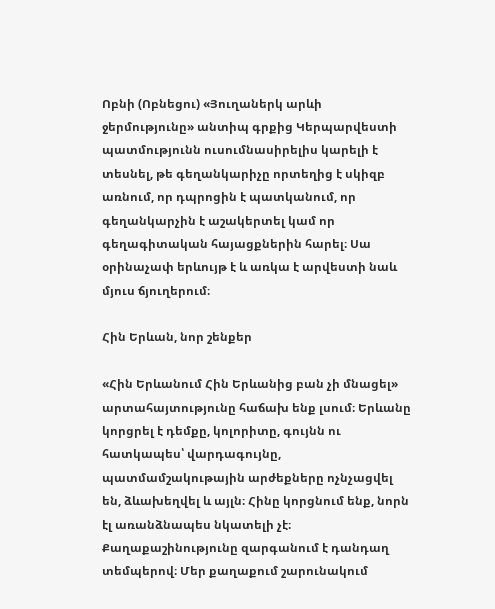Ոբնի (Ոբնեցու) «Յուղաներկ արևի ջերմությունը» անտիպ գրքից Կերպարվեստի պատմությունն ուսումնասիրելիս կարելի է տեսնել, թե գեղանկարիչը որտեղից է սկիզբ առնում, որ դպրոցին է պատկանում, որ  գեղանկարչին է աշակերտել կամ որ գեղագիտական հայացքներին հարել։ Սա օրինաչափ երևույթ է և առկա է արվեստի նաև մյուս ճյուղերում։

Հին Երևան, նոր շենքեր

«Հին Երևանում Հին Երևանից բան չի մնացել» արտահայտությունը հաճախ ենք լսում։ Երևանը կորցրել է դեմքը, կոլորիտը, գույնն ու հատկապես՝ վարդագույնը, պատմամշակութային արժեքները ոչնչացվել են, ձևախեղվել և այլն։ Հինը կորցնում ենք, նորն էլ առանձնապես նկատելի չէ։ Քաղաքաշինությունը զարգանում է դանդաղ տեմպերով։ Մեր քաղաքում շարունակում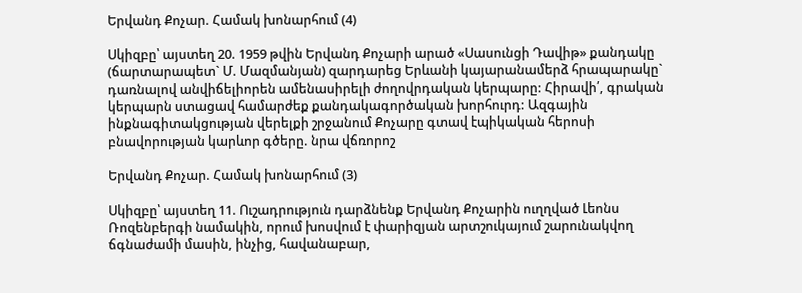Երվանդ Քոչար. Համակ խոնարհում (4)

Սկիզբը՝ այստեղ 20. 1959 թվին Երվանդ Քոչարի արած «Սասունցի Դավիթ» քանդակը (ճարտարապետ` Մ. Մազմանյան) զարդարեց Երևանի կայարանամերձ հրապարակը` դառնալով անվիճելիորեն ամենասիրելի ժողովրդական կերպարը: Հիրավի՛, գրական կերպարն ստացավ համարժեք քանդակագործական խորհուրդ: Ազգային ինքնագիտակցության վերելքի շրջանում Քոչարը գտավ էպիկական հերոսի բնավորության կարևոր գծերը. նրա վճռորոշ

Երվանդ Քոչար. Համակ խոնարհում (3)

Սկիզբը՝ այստեղ 11. Ուշադրություն դարձնենք Երվանդ Քոչարին ուղղված Լեոնս Ռոզենբերգի նամակին, որում խոսվում է փարիզյան արտշուկայում շարունակվող ճգնաժամի մասին, ինչից, հավանաբար,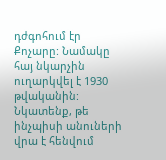դժգոհում էր Քոչարը: Նամակը հայ նկարչին ուղարկվել է 1930 թվականին: Նկատենք, թե ինչպիսի անուների վրա է հենվում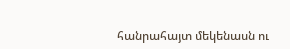հանրահայտ մեկենասն ու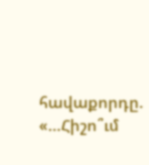հավաքորդը. «…Հիշո՞ւմ